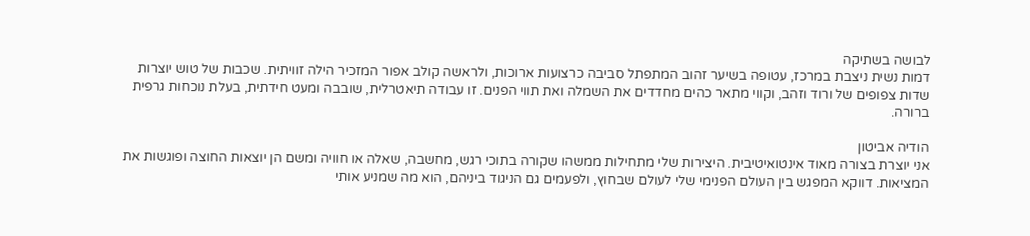לבושה בשתיקה
דמות נשית ניצבת במרכז, עטופה בשיער זהוב המתפתל סביבה כרצועות ארוכות, ולראשה קולב אפור המזכיר הילה זוויתית. שכבות של טוש יוצרות שדות צפופים של ורוד וזהב, וקווי מתאר כהים מחדדים את השמלה ואת תווי הפנים. זו עבודה תיאטרלית, שובבה ומעט חידתית, בעלת נוכחות גרפית ברורה.

הודיה אביטון
אני יוצרת בצורה מאוד אינטואיטיבית. היצירות שלי מתחילות ממשהו שקורה בתוכי רגש, מחשבה, שאלה או חוויה ומשם הן יוצאות החוצה ופוגשות את המציאות. דווקא המפגש בין העולם הפנימי שלי לעולם שבחוץ, ולפעמים גם הניגוד ביניהם, הוא מה שמניע אותי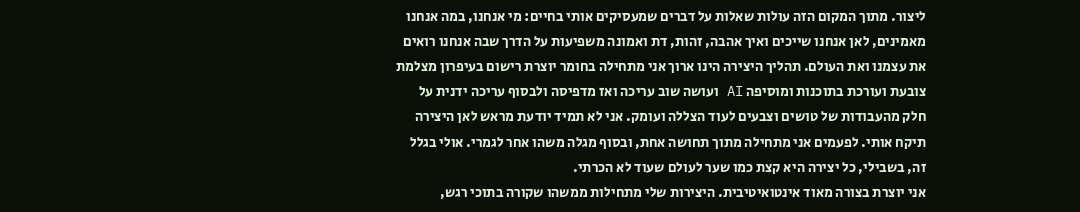ליצור. מתוך המקום הזה עולות שאלות על דברים שמעסיקים אותי בחיים: מי אנחנו, במה אנחנו מאמינים, לאן אנחנו שייכים ואיך אהבה, זהות, דת ואמונה משפיעות על הדרך שבה אנחנו רואים את עצמנו ואת העולם. תהליך היצירה הינו ארוך אני מתחילה בחומר יוצרת רישום בעיפרון מצלמת צובעת ועורכת בתוכנות ומוסיפה AI ועושה שוב עריכה ואז מדפיסה ולבסוף עריכה ידנית על חלק מהעבודות של טושים וצבעים לעוד הצללה ועומק. אני לא תמיד יודעת מראש לאן היצירה תיקח אותי. לפעמים אני מתחילה מתוך תחושה אחת, ובסוף מגלה משהו אחר לגמרי. אולי בגלל זה, בשבילי, כל יצירה היא קצת כמו שער לעולם שעוד לא הכרתי.
אני יוצרת בצורה מאוד אינטואיטיבית. היצירות שלי מתחילות ממשהו שקורה בתוכי רגש,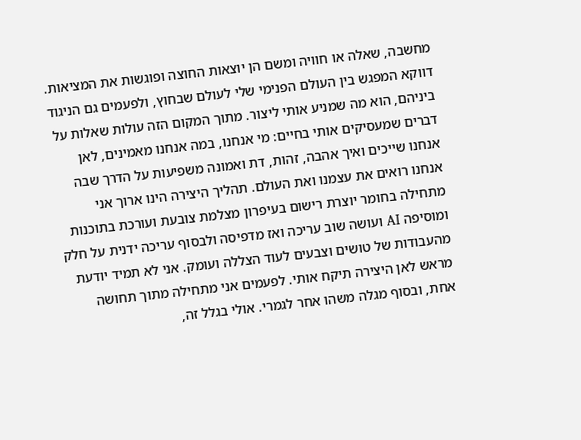מחשבה, שאלה או חוויה ומשם הן יוצאות החוצה ופוגשות את המציאות. דווקא המפגש בין העולם הפנימי שלי לעולם שבחוץ, ולפעמים גם הניגוד ביניהם, הוא מה שמניע אותי ליצור. מתוך המקום הזה עולות שאלות על דברים שמעסיקים אותי בחיים: מי אנחנו, במה אנחנו מאמינים, לאן אנחנו שייכים ואיך אהבה, זהות, דת ואמונה משפיעות על הדרך שבה אנחנו רואים את עצמנו ואת העולם. תהליך היצירה הינו ארוך אני מתחילה בחומר יוצרת רישום בעיפרון מצלמת צובעת ועורכת בתוכנות ומוסיפה AI ועושה שוב עריכה ואז מדפיסה ולבסוף עריכה ידנית על חלק מהעבודות של טושים וצבעים לעוד הצללה ועומק. אני לא תמיד יודעת מראש לאן היצירה תיקח אותי. לפעמים אני מתחילה מתוך תחושה אחת, ובסוף מגלה משהו אחר לגמרי. אולי בגלל זה,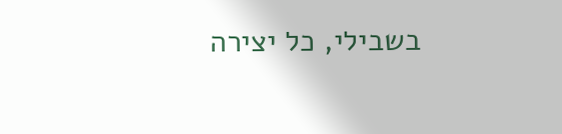בשבילי, כל יצירה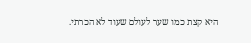היא קצת כמו שער לעולם שעוד לא הכרתי.